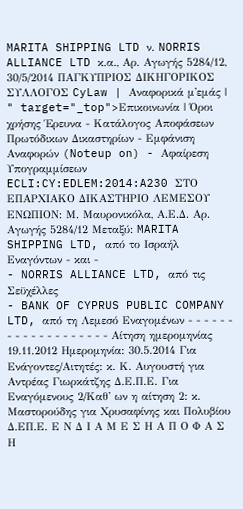MARITA SHIPPING LTD ν. NORRIS ALLIANCE LTD κ.α., Αρ. Αγωγής 5284/12, 30/5/2014 ΠΑΓΚΥΠΡΙΟΣ ΔΙΚΗΓΟΡΙΚΟΣ ΣΥΛΛΟΓΟΣ CyLaw | Αναφορικά μ'εμάς | " target="_top">Επικοινωνία | Όροι χρήσης Έρευνα - Κατάλογος Αποφάσεων Πρωτόδικων Δικαστηρίων - Εμφάνιση Αναφορών (Noteup on) - Αφαίρεση Υπογραμμίσεων ECLI:CY:EDLEM:2014:A230 ΣΤΟ ΕΠΑΡΧΙΑΚΟ ΔΙΚΑΣΤΗΡΙΟ ΛΕΜΕΣΟΥ ΕΝΩΠΙΟΝ: Μ. Μαυρονικόλα, Α.Ε.Δ. Αρ. Αγωγής 5284/12 Μεταξύ: MARITA SHIPPING LTD, από το Ισραήλ Εναγόντων - και -
- NORRIS ALLIANCE LTD, από τις Σεϋχέλλες
- BANK OF CYPRUS PUBLIC COMPANY LTD, από τη Λεμεσό Εναγομένων - - - - - - - - - - - - - - - - - - - Αίτηση ημερομηνίας 19.11.2012 Ημερομηνία: 30.5.2014 Για Ενάγοντες/Αιτητές: κ. Κ. Αυγουστή για Αντρέας Γιωρκάτζης Δ.Ε.Π.Ε. Για Εναγόμενους 2/Καθ' ων η αίτηση 2: κ. Μαστορούδης για Χρυσαφίνης και Πολυβίου Δ.ΕΠ.Ε. Ε Ν Δ Ι Α Μ Ε Σ Η Α Π Ο Φ Α Σ Η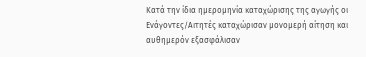Κατά την ίδια ημερομηνία καταχώρισης της αγωγής οι Ενάγοντες/Αιτητές καταχώρισαν μονομερή αίτηση και αυθημερόν εξασφάλισαν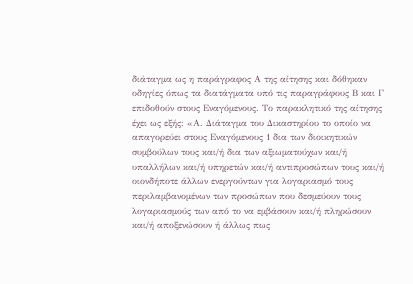διάταγμα ως η παράγραφος Α της αίτησης και δόθηκαν οδηγίες όπως τα διατάγματα υπό τις παραγράφους Β και Γ επιδοθούν στους Εναγόμενους. Το παρακλητικό της αίτησης έχει ως εξής: «Α. Διάταγμα του Δικαστηρίου το οποίο να απαγορεύει στους Εναγόμενους 1 δια των διοικητικών συμβούλων τους και/ή δια των αξιωματούχων και/ή υπαλλήλων και/ή υπηρετών και/ή αντιπροσώπων τους και/ή οιονδήποτε άλλων ενεργούντων για λογαριασμό τους περιλαμβανομένων των προσώπων που δεσμεύουν τους λογαριασμούς των από το να εμβάσουν και/ή πληρώσουν και/ή αποξενώσουν ή άλλως πως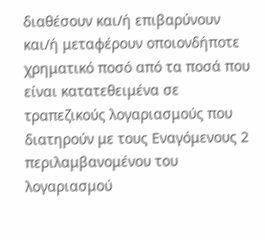διαθέσουν και/ή επιβαρύνουν και/ή μεταφέρουν οποιονδήποτε χρηματικό ποσό από τα ποσά που είναι κατατεθειμένα σε τραπεζικούς λογαριασμούς που διατηρούν με τους Εναγόμενους 2 περιλαμβανομένου του λογαριασμού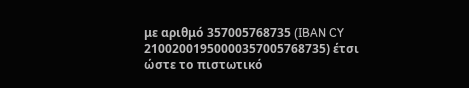με αριθμό 357005768735 (IBAN CY 21002001950000357005768735) έτσι ώστε το πιστωτικό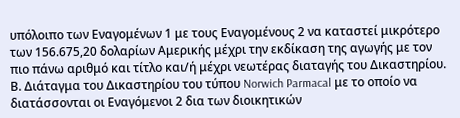υπόλοιπο των Εναγομένων 1 με τους Εναγομένους 2 να καταστεί μικρότερο των 156.675,20 δολαρίων Αμερικής μέχρι την εκδίκαση της αγωγής με τον πιο πάνω αριθμό και τίτλο και/ή μέχρι νεωτέρας διαταγής του Δικαστηρίου. Β. Διάταγμα του Δικαστηρίου του τύπου Norwich Parmacal με το οποίο να διατάσσονται οι Εναγόμενοι 2 δια των διοικητικών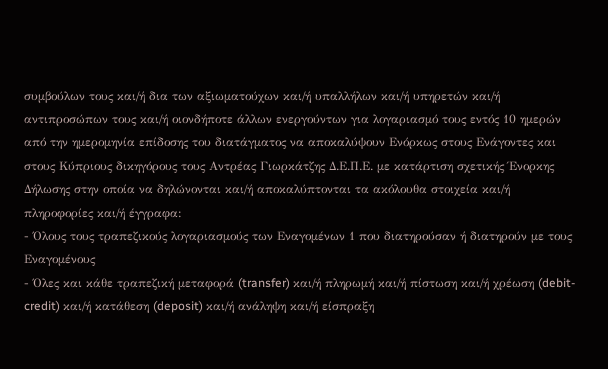συμβούλων τους και/ή δια των αξιωματούχων και/ή υπαλλήλων και/ή υπηρετών και/ή αντιπροσώπων τους και/ή οιονδήποτε άλλων ενεργούντων για λογαριασμό τους εντός 10 ημερών από την ημερομηνία επίδοσης του διατάγματος να αποκαλύψουν Ενόρκως στους Ενάγοντες και στους Κύπριους δικηγόρους τους Αντρέας Γιωρκάτζης Δ.Ε.Π.Ε. με κατάρτιση σχετικής Ένορκης Δήλωσης στην οποία να δηλώνονται και/ή αποκαλύπτονται τα ακόλουθα στοιχεία και/ή πληροφορίες και/ή έγγραφα:
- Όλους τους τραπεζικούς λογαριασμούς των Εναγομένων 1 που διατηρούσαν ή διατηρούν με τους Εναγομένους
- Όλες και κάθε τραπεζική μεταφορά (transfer) και/ή πληρωμή και/ή πίστωση και/ή χρέωση (debit-credit) και/ή κατάθεση (deposit) και/ή ανάληψη και/ή είσπραξη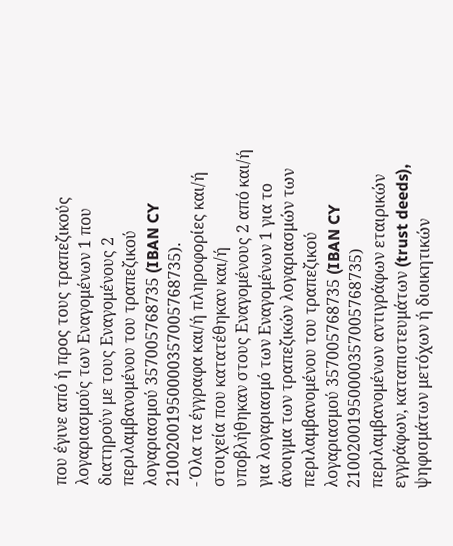που έγινε από ή προς τους τραπεζικούς λογαριασμούς των Εναγομένων 1 που διατηρούν με τους Εναγομένους 2 περιλαμβανομένου του τραπεζικού λογαριασμού 357005768735 (IBAN CY 21002001950000357005768735).
- Όλα τα έγγραφα και/ή πληροφορίες και/ή στοιχεία που κατατέθηκαν και/ή υποβλήθηκαν στους Εναγομένους 2 από και/ή για λογαριασμό των Εναγομένων 1 για το άνοιγμα των τραπεζικών λογαριασμών των περιλαμβανομένου του τραπεζικού λογαριασμού 357005768735 (IBAN CY 21002001950000357005768735) περιλαμβανομένων αντιγράφων εταιρικών εγγράφων, καταπιστευμάτων (trust deeds), ψηφισμάτων μετόχων ή διοικητικών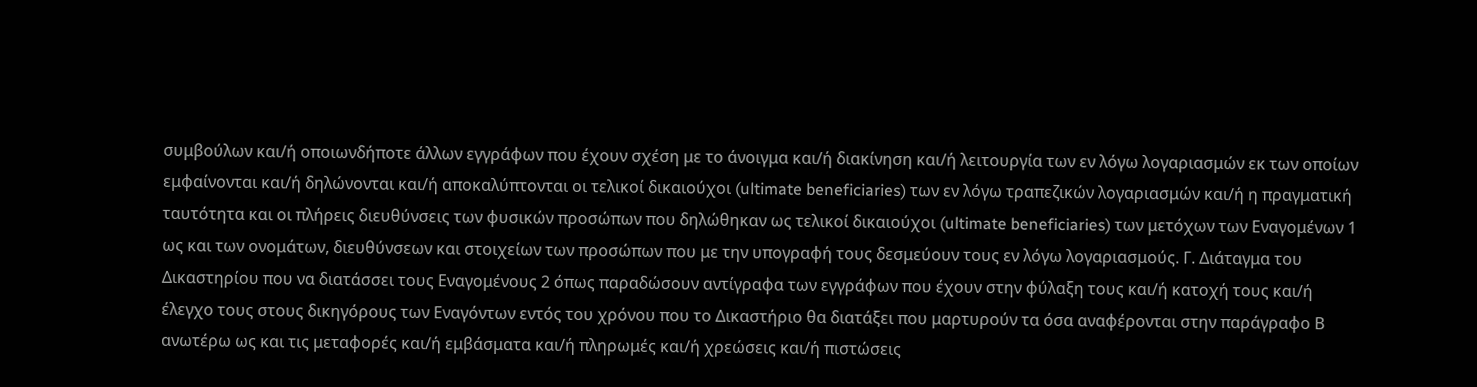συμβούλων και/ή οποιωνδήποτε άλλων εγγράφων που έχουν σχέση με το άνοιγμα και/ή διακίνηση και/ή λειτουργία των εν λόγω λογαριασμών εκ των οποίων εμφαίνονται και/ή δηλώνονται και/ή αποκαλύπτονται οι τελικοί δικαιούχοι (ultimate beneficiaries) των εν λόγω τραπεζικών λογαριασμών και/ή η πραγματική ταυτότητα και οι πλήρεις διευθύνσεις των φυσικών προσώπων που δηλώθηκαν ως τελικοί δικαιούχοι (ultimate beneficiaries) των μετόχων των Εναγομένων 1 ως και των ονομάτων, διευθύνσεων και στοιχείων των προσώπων που με την υπογραφή τους δεσμεύουν τους εν λόγω λογαριασμούς. Γ. Διάταγμα του Δικαστηρίου που να διατάσσει τους Εναγομένους 2 όπως παραδώσουν αντίγραφα των εγγράφων που έχουν στην φύλαξη τους και/ή κατοχή τους και/ή έλεγχο τους στους δικηγόρους των Εναγόντων εντός του χρόνου που το Δικαστήριο θα διατάξει που μαρτυρούν τα όσα αναφέρονται στην παράγραφο Β ανωτέρω ως και τις μεταφορές και/ή εμβάσματα και/ή πληρωμές και/ή χρεώσεις και/ή πιστώσεις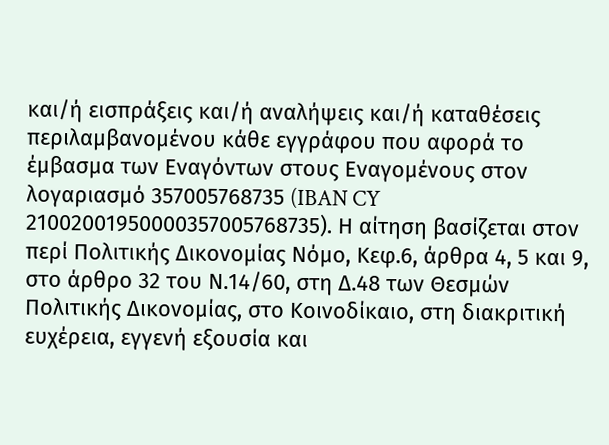και/ή εισπράξεις και/ή αναλήψεις και/ή καταθέσεις περιλαμβανομένου κάθε εγγράφου που αφορά το έμβασμα των Εναγόντων στους Εναγομένους στον λογαριασμό 357005768735 (IBAN CY 21002001950000357005768735). Η αίτηση βασίζεται στον περί Πολιτικής Δικονομίας Νόμο, Κεφ.6, άρθρα 4, 5 και 9, στο άρθρο 32 του Ν.14/60, στη Δ.48 των Θεσμών Πολιτικής Δικονομίας, στο Κοινοδίκαιο, στη διακριτική ευχέρεια, εγγενή εξουσία και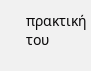πρακτική του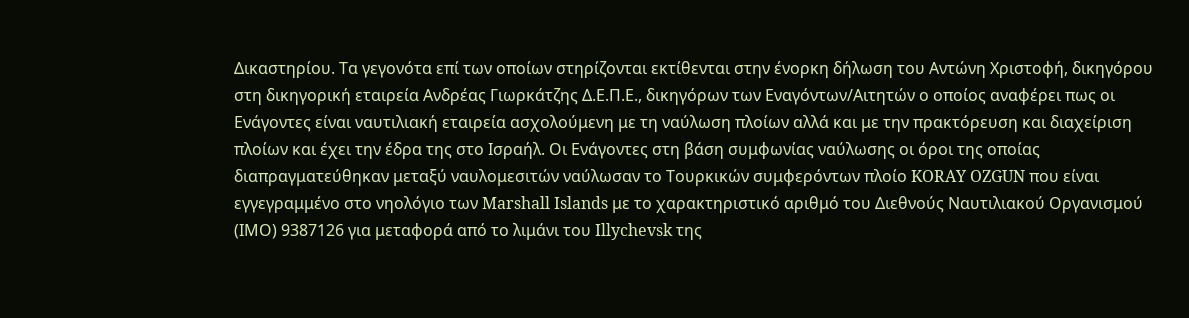Δικαστηρίου. Τα γεγονότα επί των οποίων στηρίζονται εκτίθενται στην ένορκη δήλωση του Αντώνη Χριστοφή, δικηγόρου στη δικηγορική εταιρεία Ανδρέας Γιωρκάτζης Δ.Ε.Π.Ε., δικηγόρων των Εναγόντων/Αιτητών ο οποίος αναφέρει πως οι Ενάγοντες είναι ναυτιλιακή εταιρεία ασχολούμενη με τη ναύλωση πλοίων αλλά και με την πρακτόρευση και διαχείριση πλοίων και έχει την έδρα της στο Ισραήλ. Οι Ενάγοντες στη βάση συμφωνίας ναύλωσης οι όροι της οποίας διαπραγματεύθηκαν μεταξύ ναυλομεσιτών ναύλωσαν το Τουρκικών συμφερόντων πλοίο KORAY OZGUN που είναι εγγεγραμμένο στο νηολόγιο των Marshall Islands με το χαρακτηριστικό αριθμό του Διεθνούς Ναυτιλιακού Οργανισμού (ΙΜΟ) 9387126 για μεταφορά από το λιμάνι του Illychevsk της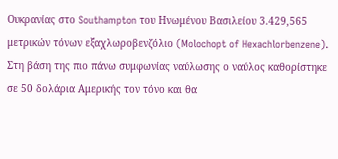Ουκρανίας στο Southampton του Ηνωμένου Βασιλείου 3.429,565 μετρικών τόνων εξαχλωροβενζόλιο (Molochopt of Hexachlorbenzene). Στη βάση της πιο πάνω συμφωνίας ναύλωσης ο ναύλος καθορίστηκε σε 50 δολάρια Αμερικής τον τόνο και θα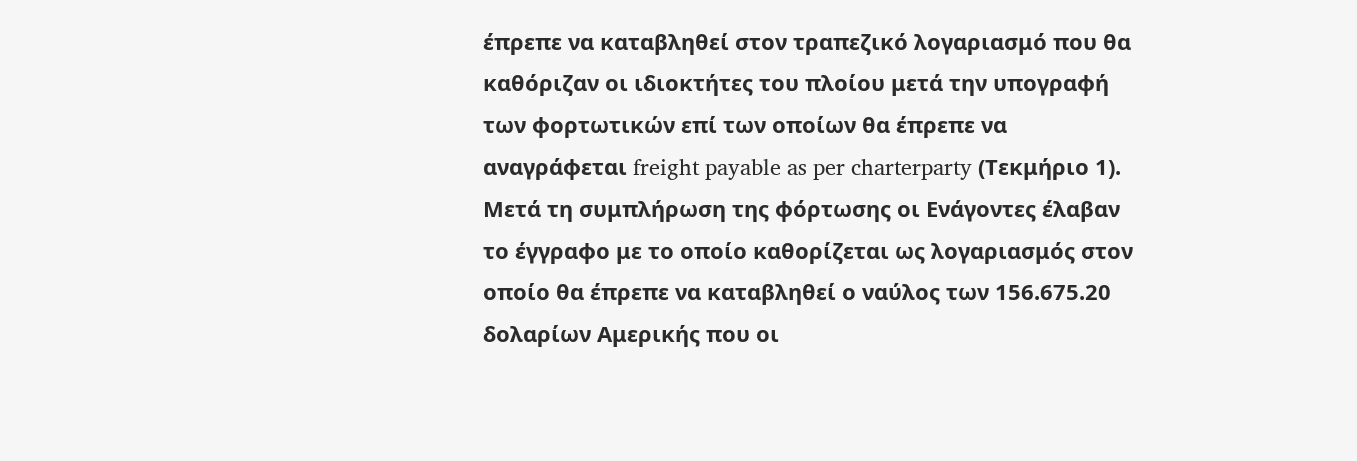έπρεπε να καταβληθεί στον τραπεζικό λογαριασμό που θα καθόριζαν οι ιδιοκτήτες του πλοίου μετά την υπογραφή των φορτωτικών επί των οποίων θα έπρεπε να αναγράφεται freight payable as per charterparty (Τεκμήριο 1). Μετά τη συμπλήρωση της φόρτωσης οι Ενάγοντες έλαβαν το έγγραφο με το οποίο καθορίζεται ως λογαριασμός στον οποίο θα έπρεπε να καταβληθεί ο ναύλος των 156.675.20 δολαρίων Αμερικής που οι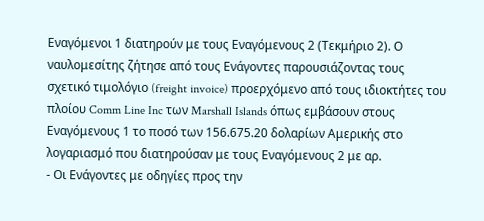Εναγόμενοι 1 διατηρούν με τους Εναγόμενους 2 (Τεκμήριο 2). Ο ναυλομεσίτης ζήτησε από τους Ενάγοντες παρουσιάζοντας τους σχετικό τιμολόγιο (freight invoice) προερχόμενο από τους ιδιοκτήτες του πλοίου Comm Line Inc των Marshall Islands όπως εμβάσουν στους Εναγόμενους 1 το ποσό των 156.675.20 δολαρίων Αμερικής στο λογαριασμό που διατηρούσαν με τους Εναγόμενους 2 με αρ.
- Οι Ενάγοντες με οδηγίες προς την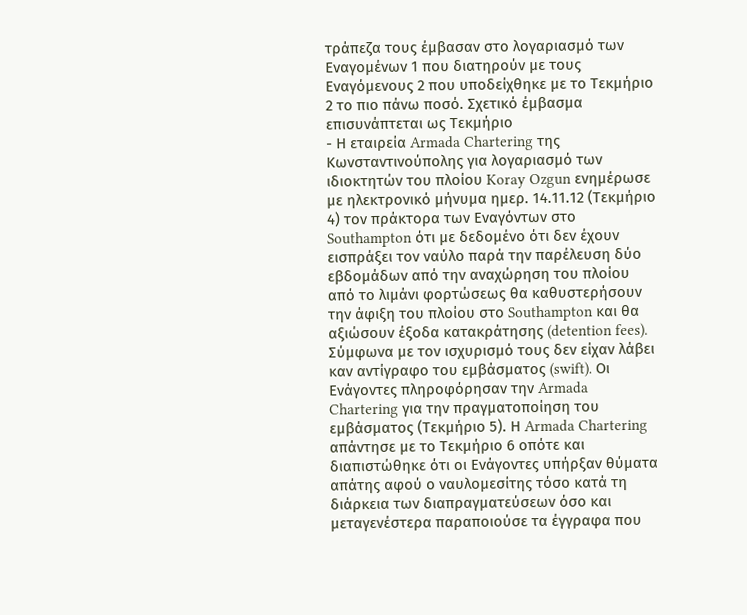τράπεζα τους έμβασαν στο λογαριασμό των Εναγομένων 1 που διατηρούν με τους Εναγόμενους 2 που υποδείχθηκε με το Τεκμήριο 2 το πιο πάνω ποσό. Σχετικό έμβασμα επισυνάπτεται ως Τεκμήριο
- Η εταιρεία Armada Chartering της Κωνσταντινούπολης για λογαριασμό των ιδιοκτητών του πλοίου Koray Ozgun ενημέρωσε με ηλεκτρονικό μήνυμα ημερ. 14.11.12 (Τεκμήριο 4) τον πράκτορα των Εναγόντων στο Southampton ότι με δεδομένο ότι δεν έχουν εισπράξει τον ναύλο παρά την παρέλευση δύο εβδομάδων από την αναχώρηση του πλοίου από το λιμάνι φορτώσεως θα καθυστερήσουν την άφιξη του πλοίου στο Southampton και θα αξιώσουν έξοδα κατακράτησης (detention fees). Σύμφωνα με τον ισχυρισμό τους δεν είχαν λάβει καν αντίγραφο του εμβάσματος (swift). Οι Ενάγοντες πληροφόρησαν την Armada Chartering για την πραγματοποίηση του εμβάσματος (Τεκμήριο 5). Η Armada Chartering απάντησε με το Τεκμήριο 6 οπότε και διαπιστώθηκε ότι οι Ενάγοντες υπήρξαν θύματα απάτης αφού ο ναυλομεσίτης τόσο κατά τη διάρκεια των διαπραγματεύσεων όσο και μεταγενέστερα παραποιούσε τα έγγραφα που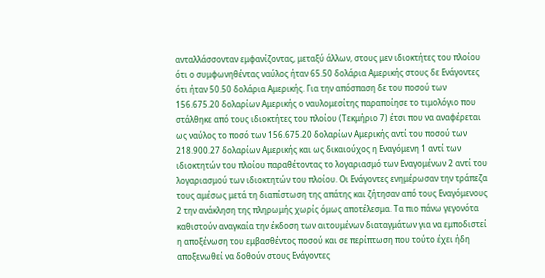ανταλλάσσονταν εμφανίζοντας, μεταξύ άλλων, στους μεν ιδιοκτήτες του πλοίου ότι ο συμφωνηθέντας ναύλος ήταν 65.50 δολάρια Αμερικής στους δε Ενάγοντες ότι ήταν 50.50 δολάρια Αμερικής. Για την απόσπαση δε του ποσού των 156.675.20 δολαρίων Αμερικής ο ναυλομεσίτης παραποίησε το τιμολόγιο που στάλθηκε από τους ιδιοκτήτες του πλοίου (Τεκμήριο 7) έτσι που να αναφέρεται ως ναύλος το ποσό των 156.675.20 δολαρίων Αμερικής αντί του ποσού των 218.900.27 δολαρίων Αμερικής και ως δικαιούχος η Εναγόμενη 1 αντί των ιδιοκτητών του πλοίου παραθέτοντας το λογαριασμό των Εναγομένων 2 αντί του λογαριασμού των ιδιοκτητών του πλοίου. Οι Ενάγοντες ενημέρωσαν την τράπεζα τους αμέσως μετά τη διαπίστωση της απάτης και ζήτησαν από τους Εναγόμενους 2 την ανάκληση της πληρωμής χωρίς όμως αποτέλεσμα. Τα πιο πάνω γεγονότα καθιστούν αναγκαία την έκδοση των αιτουμένων διαταγμάτων για να εμποδιστεί η αποξένωση του εμβασθέντος ποσού και σε περίπτωση που τούτο έχει ήδη αποξενωθεί να δοθούν στους Ενάγοντες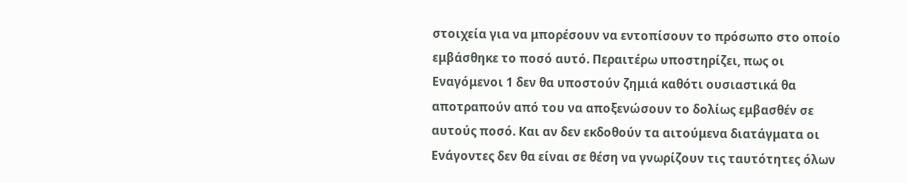στοιχεία για να μπορέσουν να εντοπίσουν το πρόσωπο στο οποίο εμβάσθηκε το ποσό αυτό. Περαιτέρω υποστηρίζει, πως οι Εναγόμενοι 1 δεν θα υποστούν ζημιά καθότι ουσιαστικά θα αποτραπούν από του να αποξενώσουν το δολίως εμβασθέν σε αυτούς ποσό. Και αν δεν εκδοθούν τα αιτούμενα διατάγματα οι Ενάγοντες δεν θα είναι σε θέση να γνωρίζουν τις ταυτότητες όλων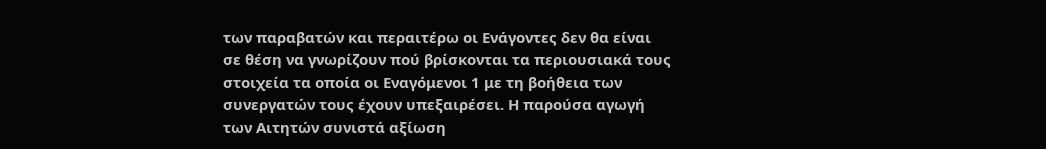των παραβατών και περαιτέρω οι Ενάγοντες δεν θα είναι σε θέση να γνωρίζουν πού βρίσκονται τα περιουσιακά τους στοιχεία τα οποία οι Εναγόμενοι 1 με τη βοήθεια των συνεργατών τους έχουν υπεξαιρέσει. Η παρούσα αγωγή των Αιτητών συνιστά αξίωση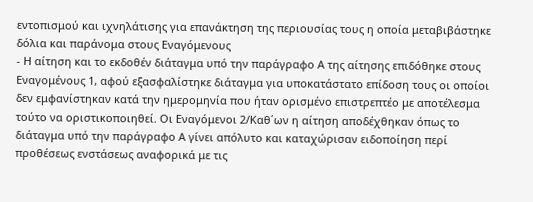εντοπισμού και ιχνηλάτισης για επανάκτηση της περιουσίας τους η οποία μεταβιβάστηκε δόλια και παράνομα στους Εναγόμενους
- Η αίτηση και το εκδοθέν διάταγμα υπό την παράγραφο Α της αίτησης επιδόθηκε στους Εναγομένους 1, αφού εξασφαλίστηκε διάταγμα για υποκατάστατο επίδοση τους οι οποίοι δεν εμφανίστηκαν κατά την ημερομηνία που ήταν ορισμένο επιστρεπτέο με αποτέλεσμα τούτο να οριστικοποιηθεί. Οι Εναγόμενοι 2/Καθ΄ων η αίτηση αποδέχθηκαν όπως το διάταγμα υπό την παράγραφο Α γίνει απόλυτο και καταχώρισαν ειδοποίηση περί προθέσεως ενστάσεως αναφορικά με τις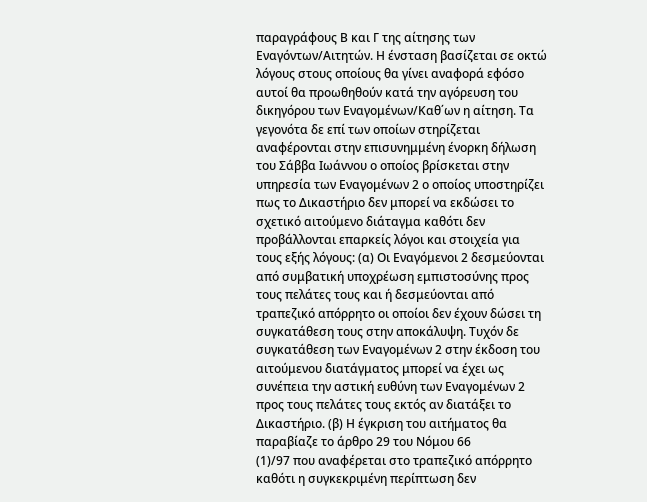παραγράφους Β και Γ της αίτησης των Εναγόντων/Αιτητών. Η ένσταση βασίζεται σε οκτώ λόγους στους οποίους θα γίνει αναφορά εφόσο αυτοί θα προωθηθούν κατά την αγόρευση του δικηγόρου των Εναγομένων/Καθ΄ων η αίτηση. Τα γεγονότα δε επί των οποίων στηρίζεται αναφέρονται στην επισυνημμένη ένορκη δήλωση του Σάββα Ιωάννου ο οποίος βρίσκεται στην υπηρεσία των Εναγομένων 2 ο οποίος υποστηρίζει πως το Δικαστήριο δεν μπορεί να εκδώσει το σχετικό αιτούμενο διάταγμα καθότι δεν προβάλλονται επαρκείς λόγοι και στοιχεία για τους εξής λόγους: (α) Οι Εναγόμενοι 2 δεσμεύονται από συμβατική υποχρέωση εμπιστοσύνης προς τους πελάτες τους και ή δεσμεύονται από τραπεζικό απόρρητο οι οποίοι δεν έχουν δώσει τη συγκατάθεση τους στην αποκάλυψη. Τυχόν δε συγκατάθεση των Εναγομένων 2 στην έκδοση του αιτούμενου διατάγματος μπορεί να έχει ως συνέπεια την αστική ευθύνη των Εναγομένων 2 προς τους πελάτες τους εκτός αν διατάξει το Δικαστήριο. (β) Η έγκριση του αιτήματος θα παραβίαζε το άρθρο 29 του Νόμου 66
(1)/97 που αναφέρεται στο τραπεζικό απόρρητο καθότι η συγκεκριμένη περίπτωση δεν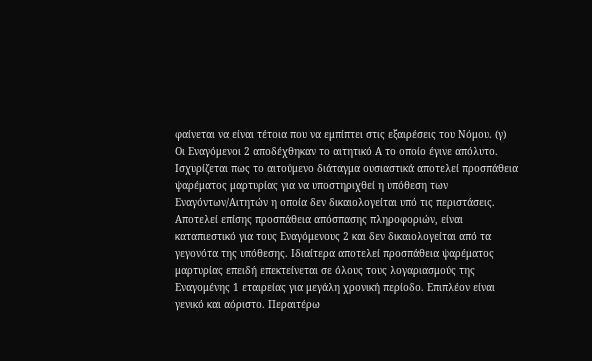φαίνεται να είναι τέτοια που να εμπίπτει στις εξαιρέσεις του Νόμου. (γ) Οι Εναγόμενοι 2 αποδέχθηκαν το αιτητικό Α το οποίο έγινε απόλυτο. Ισχυρίζεται πως το αιτούμενο διάταγμα ουσιαστικά αποτελεί προσπάθεια ψαρέματος μαρτυρίας για να υποστηριχθεί η υπόθεση των Εναγόντων/Αιτητών η οποία δεν δικαιολογείται υπό τις περιστάσεις. Αποτελεί επίσης προσπάθεια απόσπασης πληροφοριών, είναι καταπιεστικό για τους Εναγόμενους 2 και δεν δικαιολογείται από τα γεγονότα της υπόθεσης. Ιδιαίτερα αποτελεί προσπάθεια ψαρέματος μαρτυρίας επειδή επεκτείνεται σε όλους τους λογαριασμούς της Εναγομένης 1 εταιρείας για μεγάλη χρονική περίοδο. Επιπλέον είναι γενικό και αόριστο. Περαιτέρω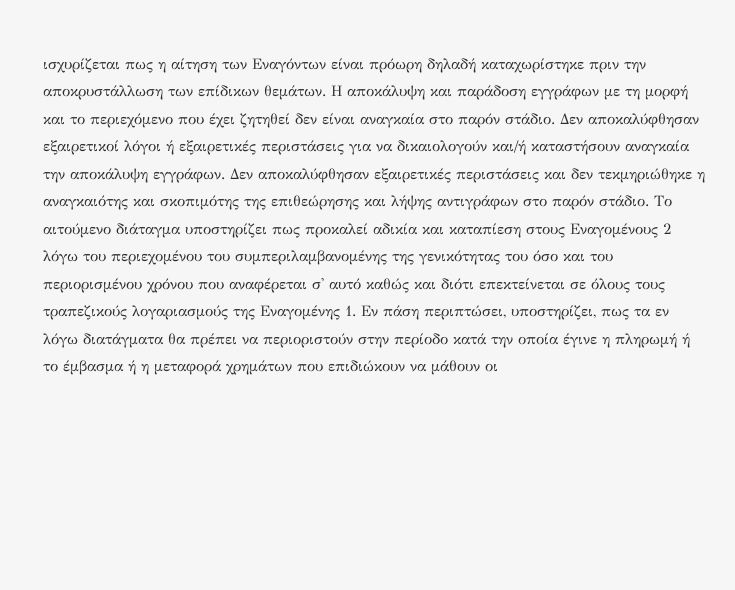ισχυρίζεται πως η αίτηση των Εναγόντων είναι πρόωρη δηλαδή καταχωρίστηκε πριν την αποκρυστάλλωση των επίδικων θεμάτων. Η αποκάλυψη και παράδοση εγγράφων με τη μορφή και το περιεχόμενο που έχει ζητηθεί δεν είναι αναγκαία στο παρόν στάδιο. Δεν αποκαλύφθησαν εξαιρετικοί λόγοι ή εξαιρετικές περιστάσεις για να δικαιολογούν και/ή καταστήσουν αναγκαία την αποκάλυψη εγγράφων. Δεν αποκαλύφθησαν εξαιρετικές περιστάσεις και δεν τεκμηριώθηκε η αναγκαιότης και σκοπιμότης της επιθεώρησης και λήψης αντιγράφων στο παρόν στάδιο. Το αιτούμενο διάταγμα υποστηρίζει πως προκαλεί αδικία και καταπίεση στους Εναγομένους 2 λόγω του περιεχομένου του συμπεριλαμβανομένης της γενικότητας του όσο και του περιορισμένου χρόνου που αναφέρεται σ' αυτό καθώς και διότι επεκτείνεται σε όλους τους τραπεζικούς λογαριασμούς της Εναγομένης 1. Εν πάση περιπτώσει, υποστηρίζει, πως τα εν λόγω διατάγματα θα πρέπει να περιοριστούν στην περίοδο κατά την οποία έγινε η πληρωμή ή το έμβασμα ή η μεταφορά χρημάτων που επιδιώκουν να μάθουν οι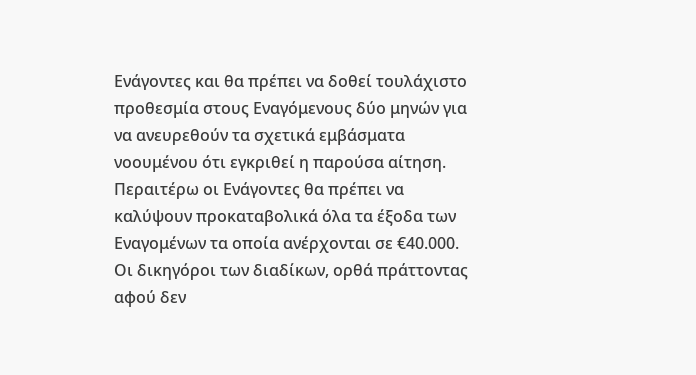Ενάγοντες και θα πρέπει να δοθεί τουλάχιστο προθεσμία στους Εναγόμενους δύο μηνών για να ανευρεθούν τα σχετικά εμβάσματα νοουμένου ότι εγκριθεί η παρούσα αίτηση. Περαιτέρω οι Ενάγοντες θα πρέπει να καλύψουν προκαταβολικά όλα τα έξοδα των Εναγομένων τα οποία ανέρχονται σε €40.000. Οι δικηγόροι των διαδίκων, ορθά πράττοντας αφού δεν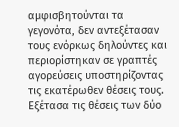αμφισβητούνται τα γεγονότα, δεν αντεξέτασαν τους ενόρκως δηλούντες και περιορίστηκαν σε γραπτές αγορεύσεις υποστηρίζοντας τις εκατέρωθεν θέσεις τους. Εξέτασα τις θέσεις των δύο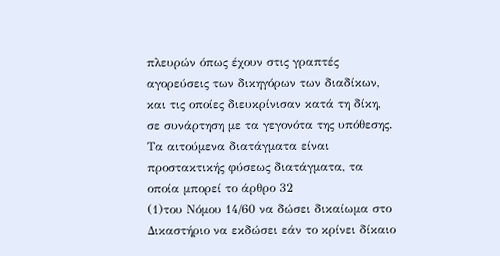πλευρών όπως έχουν στις γραπτές αγορεύσεις των δικηγόρων των διαδίκων, και τις οποίες διευκρίνισαν κατά τη δίκη, σε συνάρτηση με τα γεγονότα της υπόθεσης. Τα αιτούμενα διατάγματα είναι προστακτικής φύσεως διατάγματα, τα οποία μπορεί το άρθρο 32
(1)του Νόμου 14/60 να δώσει δικαίωμα στο Δικαστήριο να εκδώσει εάν το κρίνει δίκαιο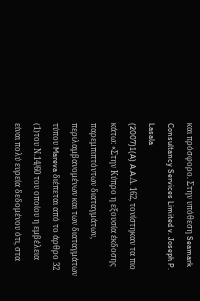και πρόσφορο. Στην υπόθεση Seamark Consultancy Services Limited v. Joseph P. Lasala
(2007)1(A) A.A.Δ. 162, τονίστηκαν τα πιο κάτω: «Στην Κύπρο η εξουσία έκδοσης παρεμπιπτόντων διαταγμάτων, περιλαμβανομένων και των διαταγμάτων τύπου Mareva διέπεται από το άρθρο 32
(1)του Ν.14/60 του οποίου η εμβέλεια είναι πολύ ευρεία δεδομένου ότι, στα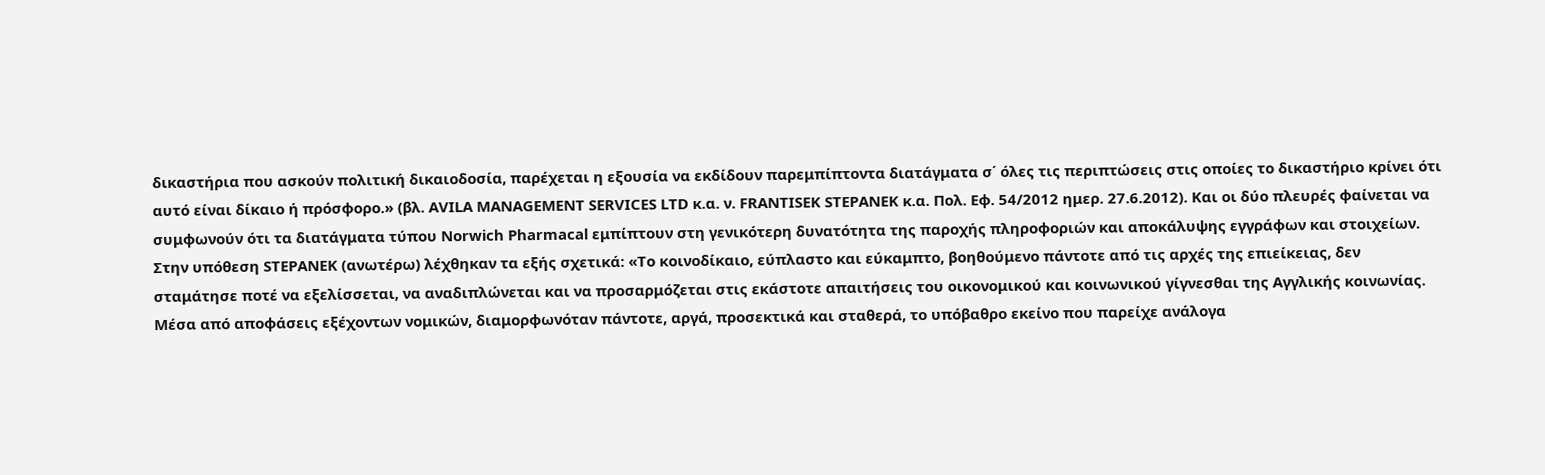δικαστήρια που ασκούν πολιτική δικαιοδοσία, παρέχεται η εξουσία να εκδίδουν παρεμπίπτοντα διατάγματα σ΄ όλες τις περιπτώσεις στις οποίες το δικαστήριο κρίνει ότι αυτό είναι δίκαιο ή πρόσφορο.» (βλ. AVILA MANAGEMENT SERVICES LTD κ.α. ν. FRANTISEK STEPANEK κ.α. Πολ. Εφ. 54/2012 ημερ. 27.6.2012). Και οι δύο πλευρές φαίνεται να συμφωνούν ότι τα διατάγματα τύπου Norwich Pharmacal εμπίπτουν στη γενικότερη δυνατότητα της παροχής πληροφοριών και αποκάλυψης εγγράφων και στοιχείων. Στην υπόθεση STEPANEK (ανωτέρω) λέχθηκαν τα εξής σχετικά: «Tο κοινοδίκαιο, εύπλαστο και εύκαμπτο, βοηθούμενο πάντοτε από τις αρχές της επιείκειας, δεν σταμάτησε ποτέ να εξελίσσεται, να αναδιπλώνεται και να προσαρμόζεται στις εκάστοτε απαιτήσεις του οικονομικού και κοινωνικού γίγνεσθαι της Αγγλικής κοινωνίας. Μέσα από αποφάσεις εξέχοντων νομικών, διαμορφωνόταν πάντοτε, αργά, προσεκτικά και σταθερά, το υπόβαθρο εκείνο που παρείχε ανάλογα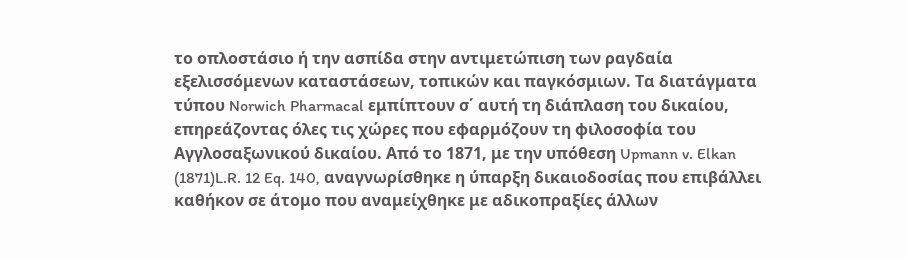το οπλοστάσιο ή την ασπίδα στην αντιμετώπιση των ραγδαία εξελισσόμενων καταστάσεων, τοπικών και παγκόσμιων. Τα διατάγματα τύπου Norwich Pharmacal εμπίπτουν σ΄ αυτή τη διάπλαση του δικαίου, επηρεάζοντας όλες τις χώρες που εφαρμόζουν τη φιλοσοφία του Αγγλοσαξωνικού δικαίου. Από το 1871, με την υπόθεση Upmann v. Elkan
(1871)L.R. 12 Eq. 140, αναγνωρίσθηκε η ύπαρξη δικαιοδοσίας που επιβάλλει καθήκον σε άτομο που αναμείχθηκε με αδικοπραξίες άλλων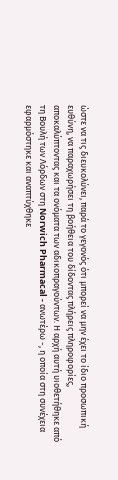ώστε να τις διευκολύνει, παρά το γεγονός ότι μπορεί να μην έχει το ίδιο προσωπική ευθύνη, να παραχωρήσει τη βοήθεια του δίδοντας πλήρεις πληροφορίες, αποκαλύπτοντας και τα ονόματα των αδικοπραγούντων. Η αρχή αυτή υιοθετήθηκε από τη Βουλή των Λόρδων στη Norwich Pharmacal - ανωτέρω -, η οποία στη συνέχεια εφαρμόστηκε και αναπτύχθηκε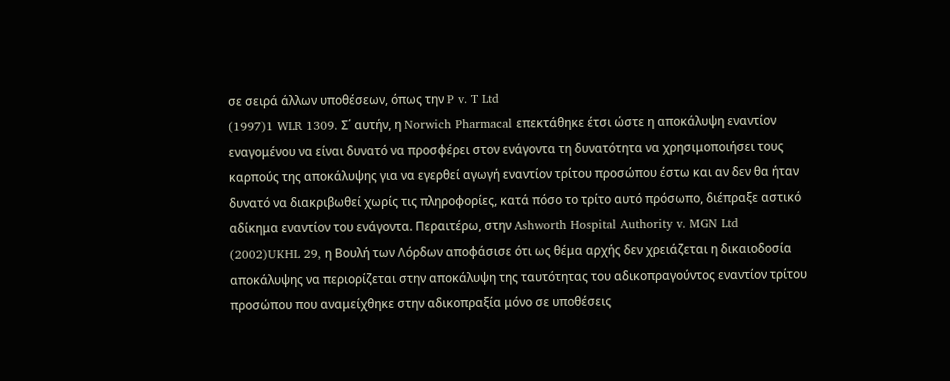σε σειρά άλλων υποθέσεων, όπως την P v. T Ltd
(1997)1 WLR 1309. Σ΄ αυτήν, η Norwich Pharmacal επεκτάθηκε έτσι ώστε η αποκάλυψη εναντίον εναγομένου να είναι δυνατό να προσφέρει στον ενάγοντα τη δυνατότητα να χρησιμοποιήσει τους καρπούς της αποκάλυψης για να εγερθεί αγωγή εναντίον τρίτου προσώπου έστω και αν δεν θα ήταν δυνατό να διακριβωθεί χωρίς τις πληροφορίες, κατά πόσο το τρίτο αυτό πρόσωπο, διέπραξε αστικό αδίκημα εναντίον του ενάγοντα. Περαιτέρω, στην Ashworth Hospital Authority v. MGN Ltd
(2002)UKHL 29, η Βουλή των Λόρδων αποφάσισε ότι ως θέμα αρχής δεν χρειάζεται η δικαιοδοσία αποκάλυψης να περιορίζεται στην αποκάλυψη της ταυτότητας του αδικοπραγούντος εναντίον τρίτου προσώπου που αναμείχθηκε στην αδικοπραξία μόνο σε υποθέσεις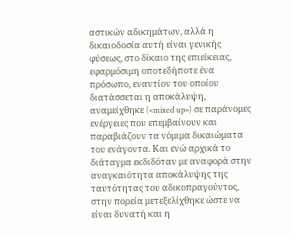αστικών αδικημάτων, αλλά η δικαιοδοσία αυτή είναι γενικής φύσεως, στο δίκαιο της επιείκειας, εφαρμόσιμη οποτεδήποτε ένα πρόσωπο, εναντίον του οποίου διατάσσεται η αποκάλυψη, αναμείχθηκε («mixed up») σε παράνομες ενέργειες που επεμβαίνουν και παραβιάζουν τα νόμιμα δικαιώματα του ενάγοντα. Και ενώ αρχικά το διάταγμα εκδιδόταν με αναφορά στην αναγκαιότητα αποκάλυψης της ταυτότητας του αδικοπραγούντος, στην πορεία μετεξελίχθηκε ώστε να είναι δυνατή και η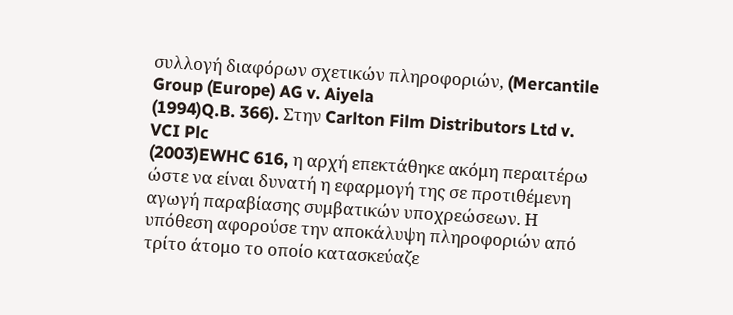συλλογή διαφόρων σχετικών πληροφοριών, (Mercantile Group (Europe) AG v. Aiyela
(1994)Q.B. 366). Στην Carlton Film Distributors Ltd v. VCI Plc
(2003)EWHC 616, η αρχή επεκτάθηκε ακόμη περαιτέρω ώστε να είναι δυνατή η εφαρμογή της σε προτιθέμενη αγωγή παραβίασης συμβατικών υποχρεώσεων. Η υπόθεση αφορούσε την αποκάλυψη πληροφοριών από τρίτο άτομο το οποίο κατασκεύαζε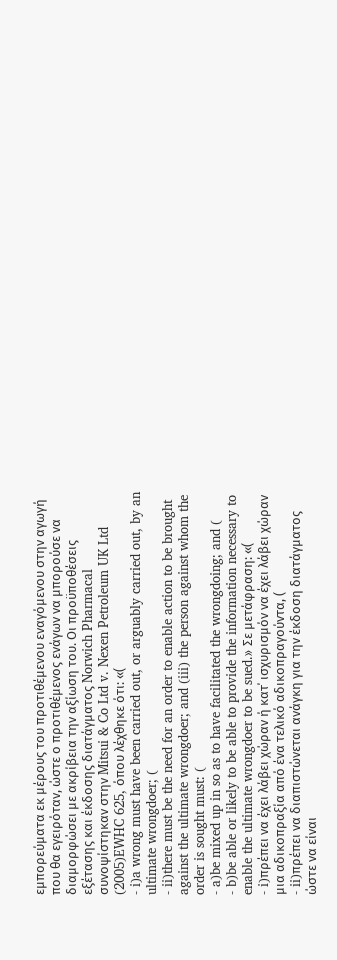εμπορεύματα εκ μέρους του προτιθέμενου εναγόμενου στην αγωγή που θα εγειρόταν, ώστε ο προτιθέμενος ενάγων να μπορούσε να διαμορφώσει με ακρίβεια την αξίωση του. Οι προϋποθέσεις εξέτασης και έκδοσης διατάγματος Norwich Pharmacal συνοψίστηκαν στην Mitsui & Co Ltd v. Nexen Petroleum UK Ltd
(2005)EWHC 625, όπου λέχθηκε ότι: «(
- i)a wrong must have been carried out, or arguably carried out, by an ultimate wrongdoer; (
- ii)there must be the need for an order to enable action to be brought against the ultimate wrongdoer; and (iii) the person against whom the order is sought must: (
- a)be mixed up in so as to have facilitated the wrongdoing; and (
- b)be able or likely to be able to provide the information necessary to enable the ultimate wrongdoer to be sued.» Σε μετάφραση: «(
- i)πρέπει να έχει λάβει χώραν ή κατ΄ ισχυρισμόν να έχει λάβει χώραν μια αδικοπραξία από ένα τελικό αδικοπραγούντα, (
- ii)πρέπει να διαπιστώνεται ανάγκη για την έκδοση διατάγματος ώστε να είναι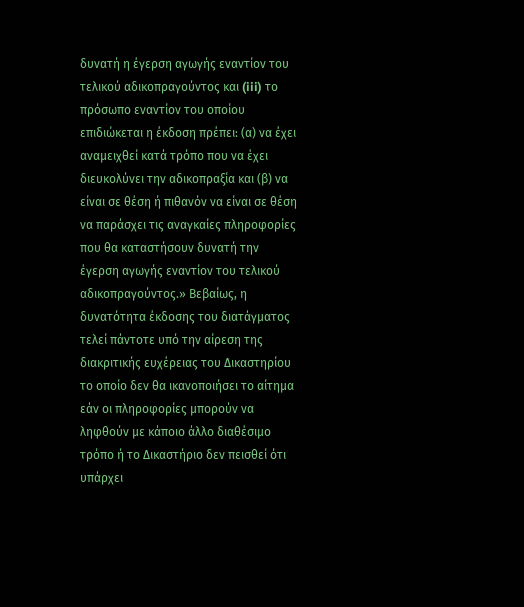δυνατή η έγερση αγωγής εναντίον του τελικού αδικοπραγούντος και (iii) το πρόσωπο εναντίον του οποίου επιδιώκεται η έκδοση πρέπει: (α) να έχει αναμειχθεί κατά τρόπο που να έχει διευκολύνει την αδικοπραξία και (β) να είναι σε θέση ή πιθανόν να είναι σε θέση να παράσχει τις αναγκαίες πληροφορίες που θα καταστήσουν δυνατή την έγερση αγωγής εναντίον του τελικού αδικοπραγούντος.» Βεβαίως, η δυνατότητα έκδοσης του διατάγματος τελεί πάντοτε υπό την αίρεση της διακριτικής ευχέρειας του Δικαστηρίου το οποίο δεν θα ικανοποιήσει το αίτημα εάν οι πληροφορίες μπορούν να ληφθούν με κάποιο άλλο διαθέσιμο τρόπο ή το Δικαστήριο δεν πεισθεί ότι υπάρχει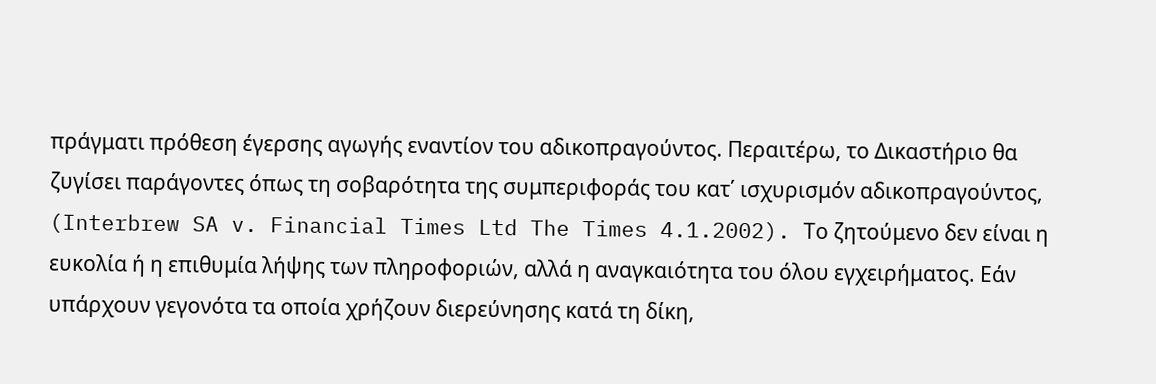πράγματι πρόθεση έγερσης αγωγής εναντίον του αδικοπραγούντος. Περαιτέρω, το Δικαστήριο θα ζυγίσει παράγοντες όπως τη σοβαρότητα της συμπεριφοράς του κατ΄ ισχυρισμόν αδικοπραγούντος, (Interbrew SA v. Financial Times Ltd The Times 4.1.2002). Το ζητούμενο δεν είναι η ευκολία ή η επιθυμία λήψης των πληροφοριών, αλλά η αναγκαιότητα του όλου εγχειρήματος. Εάν υπάρχουν γεγονότα τα οποία χρήζουν διερεύνησης κατά τη δίκη,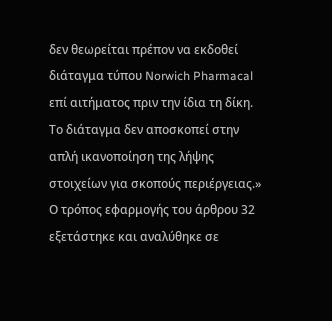δεν θεωρείται πρέπον να εκδοθεί διάταγμα τύπου Norwich Pharmacal επί αιτήματος πριν την ίδια τη δίκη. Το διάταγμα δεν αποσκοπεί στην απλή ικανοποίηση της λήψης στοιχείων για σκοπούς περιέργειας.» Ο τρόπος εφαρμογής του άρθρου 32 εξετάστηκε και αναλύθηκε σε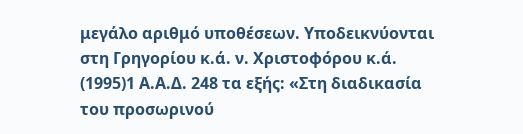μεγάλο αριθμό υποθέσεων. Υποδεικνύονται στη Γρηγορίου κ.ά. ν. Χριστοφόρου κ.ά.
(1995)1 Α.Α.Δ. 248 τα εξής: «Στη διαδικασία του προσωρινού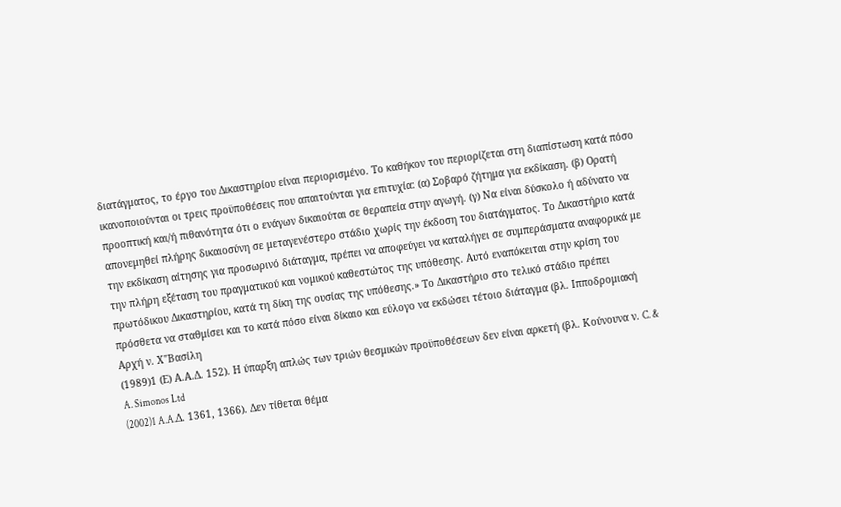διατάγματος, το έργο του Δικαστηρίου είναι περιορισμένο. Το καθήκον του περιορίζεται στη διαπίστωση κατά πόσο ικανοποιούνται οι τρεις προϋποθέσεις που απαιτούνται για επιτυχία: (α) Σοβαρό ζήτημα για εκδίκαση. (β) Ορατή προοπτική και/ή πιθανότητα ότι ο ενάγων δικαιούται σε θεραπεία στην αγωγή. (γ) Να είναι δύσκολο ή αδύνατο να απονεμηθεί πλήρης δικαιοσύνη σε μεταγενέστερο στάδιο χωρίς την έκδοση του διατάγματος. Το Δικαστήριο κατά την εκδίκαση αίτησης για προσωρινό διάταγμα, πρέπει να αποφεύγει να καταλήγει σε συμπεράσματα αναφορικά με την πλήρη εξέταση του πραγματικού και νομικού καθεστώτος της υπόθεσης. Αυτό εναπόκειται στην κρίση του πρωτόδικου Δικαστηρίου, κατά τη δίκη της ουσίας της υπόθεσης.» Το Δικαστήριο στο τελικό στάδιο πρέπει πρόσθετα να σταθμίσει και το κατά πόσο είναι δίκαιο και εύλογο να εκδώσει τέτοιο διάταγμα (βλ. Ιπποδρομιακή Αρχή ν. Χ"Βασίλη
(1989)1 (Ε) Α.Α.Δ. 152). Η ύπαρξη απλώς των τριών θεσμικών προϋποθέσεων δεν είναι αρκετή (βλ. Κούνουνα ν. C. & A. Simonos Ltd
(2002)1 A.A.Δ. 1361, 1366). Δεν τίθεται θέμα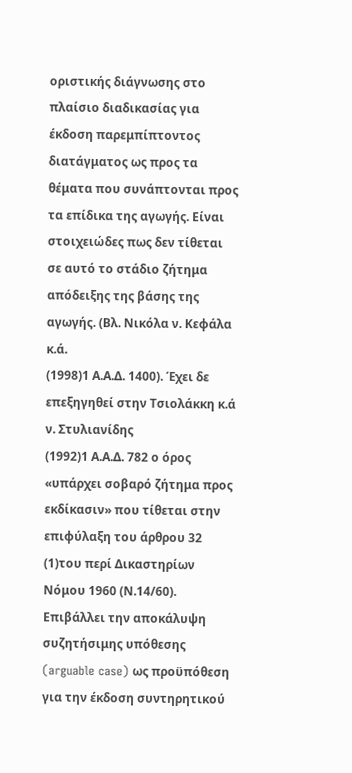οριστικής διάγνωσης στο πλαίσιο διαδικασίας για έκδοση παρεμπίπτοντος διατάγματος ως προς τα θέματα που συνάπτονται προς τα επίδικα της αγωγής. Είναι στοιχειώδες πως δεν τίθεται σε αυτό το στάδιο ζήτημα απόδειξης της βάσης της αγωγής. (Βλ. Νικόλα ν. Κεφάλα κ.ά.
(1998)1 Α.Α.Δ. 1400). Έχει δε επεξηγηθεί στην Τσιολάκκη κ.ά ν. Στυλιανίδης
(1992)1 Α.Α.Δ. 782 ο όρος «υπάρχει σοβαρό ζήτημα προς εκδίκασιν» που τίθεται στην επιφύλαξη του άρθρου 32
(1)του περί Δικαστηρίων Νόμου 1960 (Ν.14/60). Επιβάλλει την αποκάλυψη συζητήσιμης υπόθεσης (arguable case) ως προϋπόθεση για την έκδοση συντηρητικού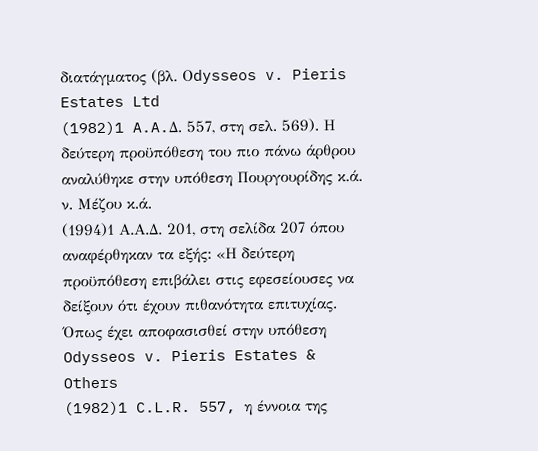διατάγματος (βλ. Οdysseos v. Pieris Estates Ltd
(1982)1 A.A.Δ. 557, στη σελ. 569). Η δεύτερη προϋπόθεση του πιο πάνω άρθρου αναλύθηκε στην υπόθεση Πουργουρίδης κ.ά. ν. Μέζου κ.ά.
(1994)1 Α.Α.Δ. 201, στη σελίδα 207 όπου αναφέρθηκαν τα εξής: «Η δεύτερη προϋπόθεση επιβάλει στις εφεσείουσες να δείξουν ότι έχουν πιθανότητα επιτυχίας. Όπως έχει αποφασισθεί στην υπόθεση Odysseos v. Pieris Estates & Others
(1982)1 C.L.R. 557, η έννοια της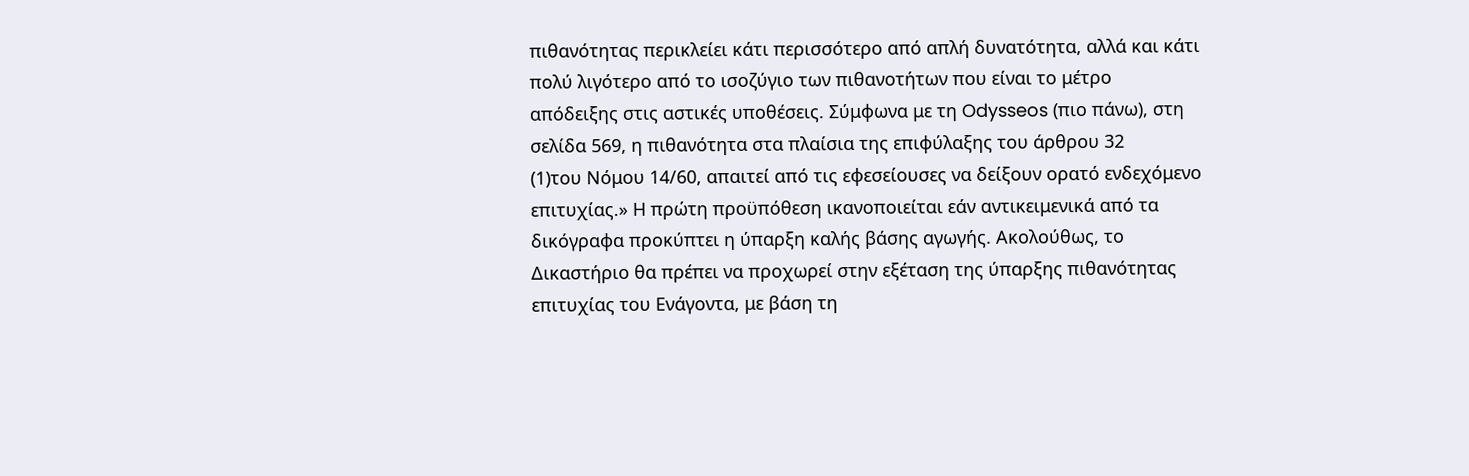πιθανότητας περικλείει κάτι περισσότερο από απλή δυνατότητα, αλλά και κάτι πολύ λιγότερο από το ισοζύγιο των πιθανοτήτων που είναι το μέτρο απόδειξης στις αστικές υποθέσεις. Σύμφωνα με τη Odysseos (πιο πάνω), στη σελίδα 569, η πιθανότητα στα πλαίσια της επιφύλαξης του άρθρου 32
(1)του Νόμου 14/60, απαιτεί από τις εφεσείουσες να δείξουν ορατό ενδεχόμενο επιτυχίας.» Η πρώτη προϋπόθεση ικανοποιείται εάν αντικειμενικά από τα δικόγραφα προκύπτει η ύπαρξη καλής βάσης αγωγής. Ακολούθως, το Δικαστήριο θα πρέπει να προχωρεί στην εξέταση της ύπαρξης πιθανότητας επιτυχίας του Ενάγοντα, με βάση τη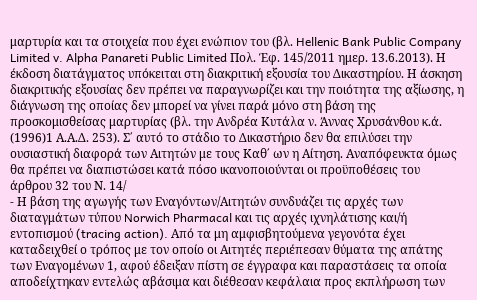μαρτυρία και τα στοιχεία που έχει ενώπιον του (βλ. Hellenic Bank Public Company Limited v. Alpha Panareti Public Limited Πολ. Έφ. 145/2011 ημερ. 13.6.2013). Η έκδοση διατάγματος υπόκειται στη διακριτική εξουσία του Δικαστηρίου. Η άσκηση διακριτικής εξουσίας δεν πρέπει να παραγνωρίζει και την ποιότητα της αξίωσης, η διάγνωση της οποίας δεν μπορεί να γίνει παρά μόνο στη βάση της προσκομισθείσας μαρτυρίας (βλ. την Ανδρέα Κυτάλα ν. Άννας Χρυσάνθου κ.ά.
(1996)1 Α.Α.Δ. 253). Σ΄ αυτό το στάδιο το Δικαστήριο δεν θα επιλύσει την ουσιαστική διαφορά των Αιτητών με τους Καθ΄ ων η Αίτηση. Αναπόφευκτα όμως θα πρέπει να διαπιστώσει κατά πόσο ικανοποιούνται οι προϋποθέσεις του άρθρου 32 του Ν. 14/
- Η βάση της αγωγής των Εναγόντων/Αιτητών συνδυάζει τις αρχές των διαταγμάτων τύπου Norwich Pharmacal και τις αρχές ιχνηλάτισης και/ή εντοπισμού (tracing action). Από τα μη αμφισβητούμενα γεγονότα έχει καταδειχθεί ο τρόπος με τον οποίο οι Αιτητές περιέπεσαν θύματα της απάτης των Εναγομένων 1, αφού έδειξαν πίστη σε έγγραφα και παραστάσεις τα οποία αποδείχτηκαν εντελώς αβάσιμα και διέθεσαν κεφάλαια προς εκπλήρωση των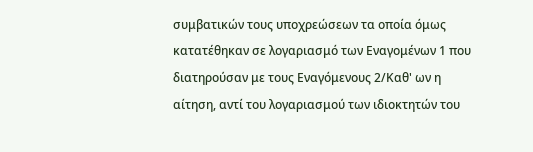συμβατικών τους υποχρεώσεων τα οποία όμως κατατέθηκαν σε λογαριασμό των Εναγομένων 1 που διατηρούσαν με τους Εναγόμενους 2/Καθ' ων η αίτηση, αντί του λογαριασμού των ιδιοκτητών του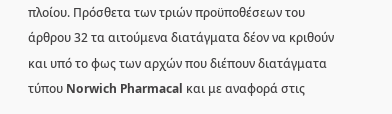πλοίου. Πρόσθετα των τριών προϋποθέσεων του άρθρου 32 τα αιτούμενα διατάγματα δέον να κριθούν και υπό το φως των αρχών που διέπουν διατάγματα τύπου Norwich Pharmacal και με αναφορά στις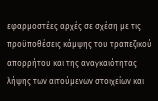εφαρμοστέες αρχές σε σχέση με τις προϋποθέσεις κάμψης του τραπεζικού απορρήτου και της αναγκαιότητας λήψης των αιτούμενων στοιχείων και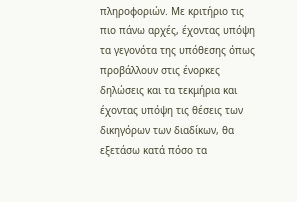πληροφοριών. Με κριτήριο τις πιο πάνω αρχές, έχοντας υπόψη τα γεγονότα της υπόθεσης όπως προβάλλουν στις ένορκες δηλώσεις και τα τεκμήρια και έχοντας υπόψη τις θέσεις των δικηγόρων των διαδίκων, θα εξετάσω κατά πόσο τα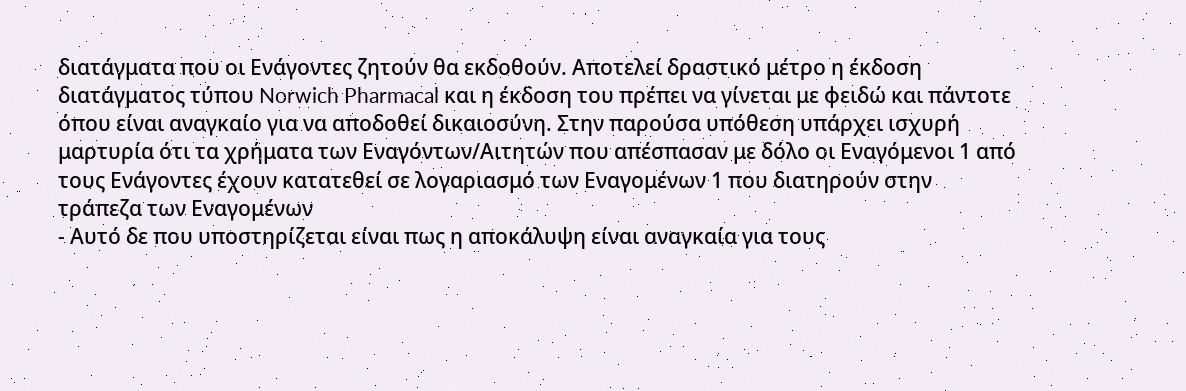διατάγματα που οι Ενάγοντες ζητούν θα εκδοθούν. Αποτελεί δραστικό μέτρο η έκδοση διατάγματος τύπου Norwich Pharmacal και η έκδοση του πρέπει να γίνεται με φειδώ και πάντοτε όπου είναι αναγκαίο για να αποδοθεί δικαιοσύνη. Στην παρούσα υπόθεση υπάρχει ισχυρή μαρτυρία ότι τα χρήματα των Εναγόντων/Αιτητών που απέσπασαν με δόλο οι Εναγόμενοι 1 από τους Ενάγοντες έχουν κατατεθεί σε λογαριασμό των Εναγομένων 1 που διατηρούν στην τράπεζα των Εναγομένων
- Αυτό δε που υποστηρίζεται είναι πως η αποκάλυψη είναι αναγκαία για τους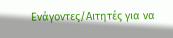Ενάγοντες/Αιτητές για να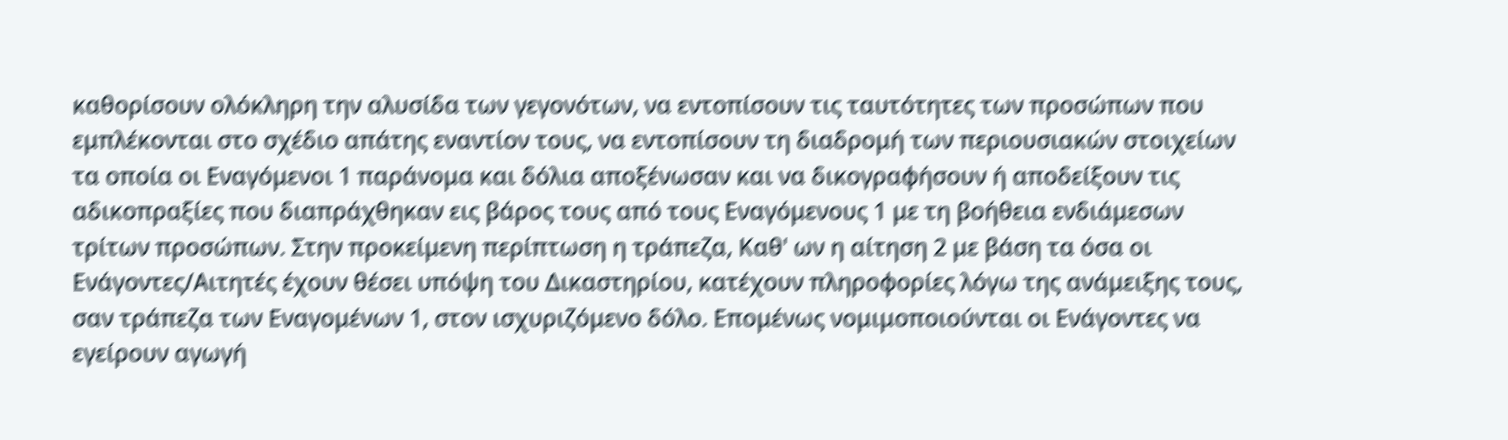καθορίσουν ολόκληρη την αλυσίδα των γεγονότων, να εντοπίσουν τις ταυτότητες των προσώπων που εμπλέκονται στο σχέδιο απάτης εναντίον τους, να εντοπίσουν τη διαδρομή των περιουσιακών στοιχείων τα οποία οι Εναγόμενοι 1 παράνομα και δόλια αποξένωσαν και να δικογραφήσουν ή αποδείξουν τις αδικοπραξίες που διαπράχθηκαν εις βάρος τους από τους Εναγόμενους 1 με τη βοήθεια ενδιάμεσων τρίτων προσώπων. Στην προκείμενη περίπτωση η τράπεζα, Καθ' ων η αίτηση 2 με βάση τα όσα οι Ενάγοντες/Αιτητές έχουν θέσει υπόψη του Δικαστηρίου, κατέχουν πληροφορίες λόγω της ανάμειξης τους, σαν τράπεζα των Εναγομένων 1, στον ισχυριζόμενο δόλο. Επομένως νομιμοποιούνται οι Ενάγοντες να εγείρουν αγωγή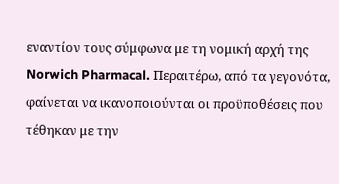εναντίον τους σύμφωνα με τη νομική αρχή της Norwich Pharmacal. Περαιτέρω, από τα γεγονότα, φαίνεται να ικανοποιούνται οι προϋποθέσεις που τέθηκαν με την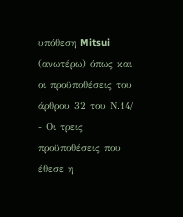υπόθεση Mitsui (ανωτέρω) όπως και οι προϋποθέσεις του άρθρου 32 του Ν.14/
- Οι τρεις προϋποθέσεις που έθεσε η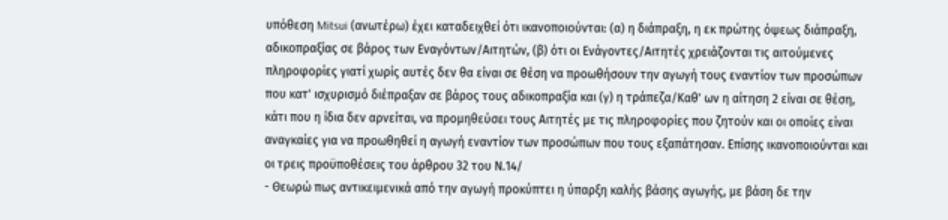υπόθεση Mitsui (ανωτέρω) έχει καταδειχθεί ότι ικανοποιούνται: (α) η διάπραξη, η εκ πρώτης όψεως διάπραξη, αδικοπραξίας σε βάρος των Εναγόντων/Αιτητών, (β) ότι οι Ενάγοντες/Αιτητές χρειάζονται τις αιτούμενες πληροφορίες γιατί χωρίς αυτές δεν θα είναι σε θέση να προωθήσουν την αγωγή τους εναντίον των προσώπων που κατ' ισχυρισμό διέπραξαν σε βάρος τους αδικοπραξία και (γ) η τράπεζα/Καθ' ων η αίτηση 2 είναι σε θέση, κάτι που η ίδια δεν αρνείται, να προμηθεύσει τους Αιτητές με τις πληροφορίες που ζητούν και οι οποίες είναι αναγκαίες για να προωθηθεί η αγωγή εναντίον των προσώπων που τους εξαπάτησαν. Επίσης ικανοποιούνται και οι τρεις προϋποθέσεις του άρθρου 32 του Ν.14/
- Θεωρώ πως αντικειμενικά από την αγωγή προκύπτει η ύπαρξη καλής βάσης αγωγής, με βάση δε την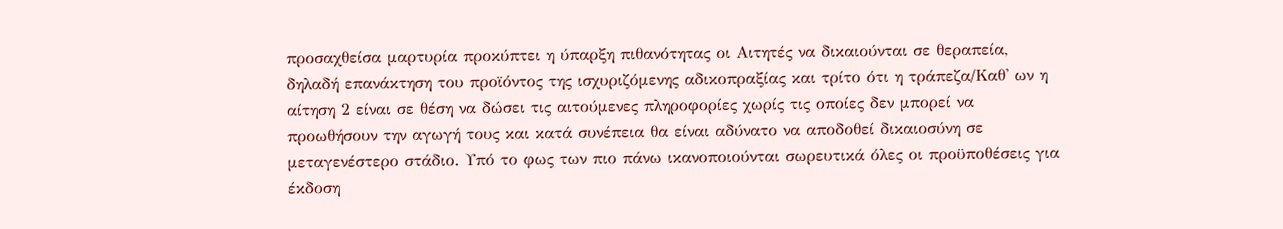προσαχθείσα μαρτυρία προκύπτει η ύπαρξη πιθανότητας οι Αιτητές να δικαιούνται σε θεραπεία, δηλαδή επανάκτηση του προϊόντος της ισχυριζόμενης αδικοπραξίας και τρίτο ότι η τράπεζα/Καθ' ων η αίτηση 2 είναι σε θέση να δώσει τις αιτούμενες πληροφορίες χωρίς τις οποίες δεν μπορεί να προωθήσουν την αγωγή τους και κατά συνέπεια θα είναι αδύνατο να αποδοθεί δικαιοσύνη σε μεταγενέστερο στάδιο. Υπό το φως των πιο πάνω ικανοποιούνται σωρευτικά όλες οι προϋποθέσεις για έκδοση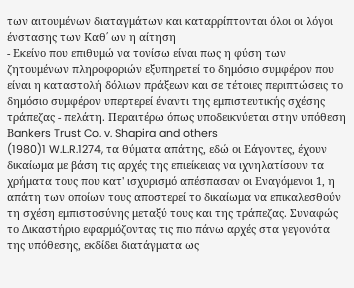των αιτουμένων διαταγμάτων και καταρρίπτονται όλοι οι λόγοι ένστασης των Καθ΄ ων η αίτηση
- Εκείνο που επιθυμώ να τονίσω είναι πως η φύση των ζητουμένων πληροφοριών εξυπηρετεί το δημόσιο συμφέρον που είναι η καταστολή δόλιων πράξεων και σε τέτοιες περιπτώσεις το δημόσιο συμφέρον υπερτερεί έναντι της εμπιστευτικής σχέσης τράπεζας - πελάτη. Περαιτέρω όπως υποδεικνύεται στην υπόθεση Βankers Trust Co. v. Shapira and others
(1980)1 W.L.R.1274, τα θύματα απάτης, εδώ oι Εάγοντες, έχουν δικαίωμα με βάση τις αρχές της επιείκειας να ιχνηλατίσουν τα χρήματα τους που κατ' ισχυρισμό απέσπασαν οι Εναγόμενοι 1, η απάτη των οποίων τους αποστερεί το δικαίωμα να επικαλεσθούν τη σχέση εμπιστοσύνης μεταξύ τους και της τράπεζας. Συναφώς το Δικαστήριο εφαρμόζοντας τις πιο πάνω αρχές στα γεγονότα της υπόθεσης, εκδίδει διατάγματα ως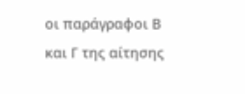οι παράγραφοι Β και Γ της αίτησης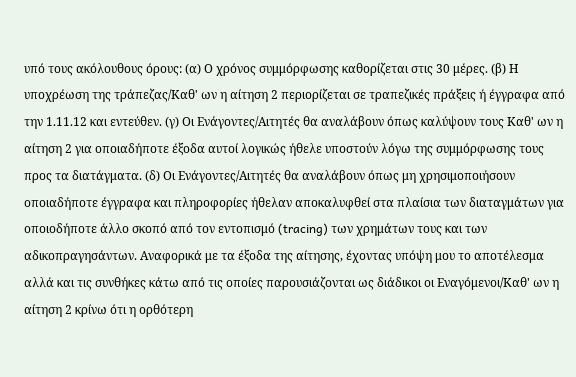υπό τους ακόλουθους όρους: (α) Ο χρόνος συμμόρφωσης καθορίζεται στις 30 μέρες. (β) Η υποχρέωση της τράπεζας/Καθ' ων η αίτηση 2 περιορίζεται σε τραπεζικές πράξεις ή έγγραφα από την 1.11.12 και εντεύθεν. (γ) Οι Ενάγοντες/Αιτητές θα αναλάβουν όπως καλύψουν τους Καθ' ων η αίτηση 2 για οποιαδήποτε έξοδα αυτοί λογικώς ήθελε υποστούν λόγω της συμμόρφωσης τους προς τα διατάγματα. (δ) Οι Ενάγοντες/Αιτητές θα αναλάβουν όπως μη χρησιμοποιήσουν οποιαδήποτε έγγραφα και πληροφορίες ήθελαν αποκαλυφθεί στα πλαίσια των διαταγμάτων για οποιοδήποτε άλλο σκοπό από τον εντοπισμό (tracing) των χρημάτων τους και των αδικοπραγησάντων. Αναφορικά με τα έξοδα της αίτησης, έχοντας υπόψη μου το αποτέλεσμα αλλά και τις συνθήκες κάτω από τις οποίες παρουσιάζονται ως διάδικοι οι Εναγόμενοι/Καθ' ων η αίτηση 2 κρίνω ότι η ορθότερη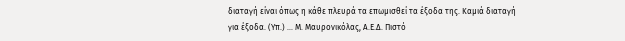διαταγή είναι όπως η κάθε πλευρά τα επωμισθεί τα έξοδα της. Καμιά διαταγή για έξοδα. (Υπ.) ... Μ. Μαυρονικόλας, Α.Ε.Δ. Πιστό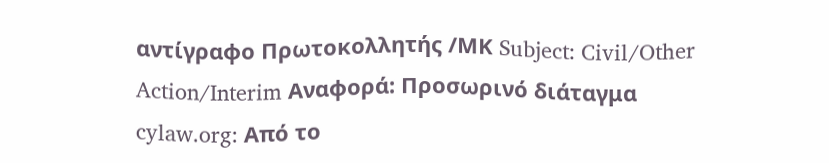αντίγραφο Πρωτοκολλητής /ΜΚ Subject: Civil/Other Action/Interim Αναφορά: Προσωρινό διάταγμα cylaw.org: Από το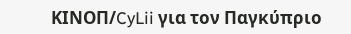ΚΙΝOΠ/CyLii για τον Παγκύπριο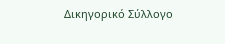Δικηγορικό Σύλλογο